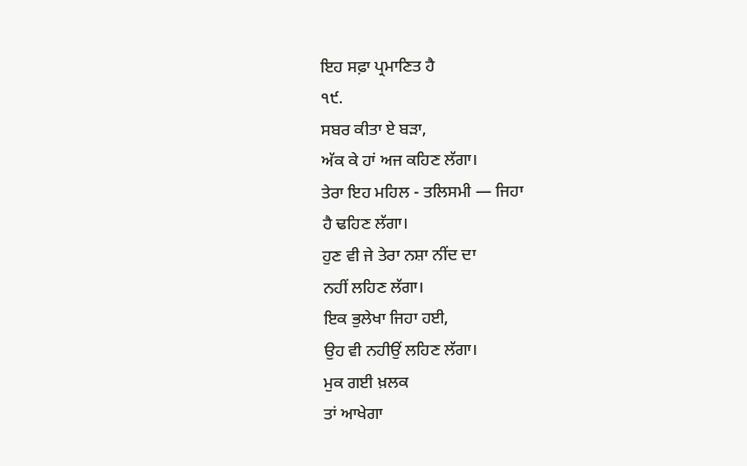ਇਹ ਸਫ਼ਾ ਪ੍ਰਮਾਣਿਤ ਹੈ
੧੯.
ਸਬਰ ਕੀਤਾ ਏ ਬੜਾ,
ਅੱਕ ਕੇ ਹਾਂ ਅਜ ਕਹਿਣ ਲੱਗਾ।
ਤੇਰਾ ਇਹ ਮਹਿਲ - ਤਲਿਸਮੀ — ਜਿਹਾ
ਹੈ ਢਹਿਣ ਲੱਗਾ।
ਹੁਣ ਵੀ ਜੇ ਤੇਰਾ ਨਸ਼ਾ ਨੀਂਦ ਦਾ
ਨਹੀਂ ਲਹਿਣ ਲੱਗਾ।
ਇਕ ਭੁਲੇਖਾ ਜਿਹਾ ਹਈ,
ਉਹ ਵੀ ਨਹੀਉਂ ਲਹਿਣ ਲੱਗਾ।
ਮੁਕ ਗਈ ਖ਼ਲਕ
ਤਾਂ ਆਖੇਗਾ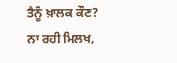ਤੈਨੂੰ ਖ਼ਾਲਕ ਕੌਣ?
ਨਾ ਰਹੀ ਮਿਲਖ,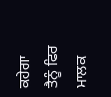ਕਹੇਗਾ ਤੈਨੂੰ ਫਿਰ ਮਾਲਕ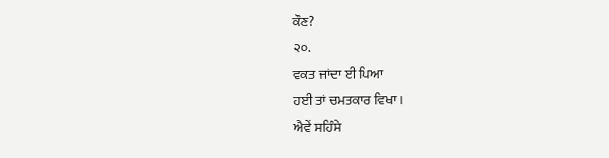ਕੌਣ?
੨੦.
ਵਕਤ ਜਾਂਦਾ ਈ ਪਿਆ
ਹਈ ਤਾਂ ਚਮਤਕਾਰ ਵਿਖਾ।
ਐਵੇਂ ਸਹਿੰਸੇ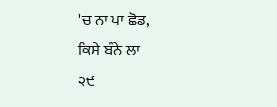'ਚ ਨਾ ਪਾ ਛੋਡ,
ਕਿਸੇ ਬੰਨੇ ਲਾ
੨੯